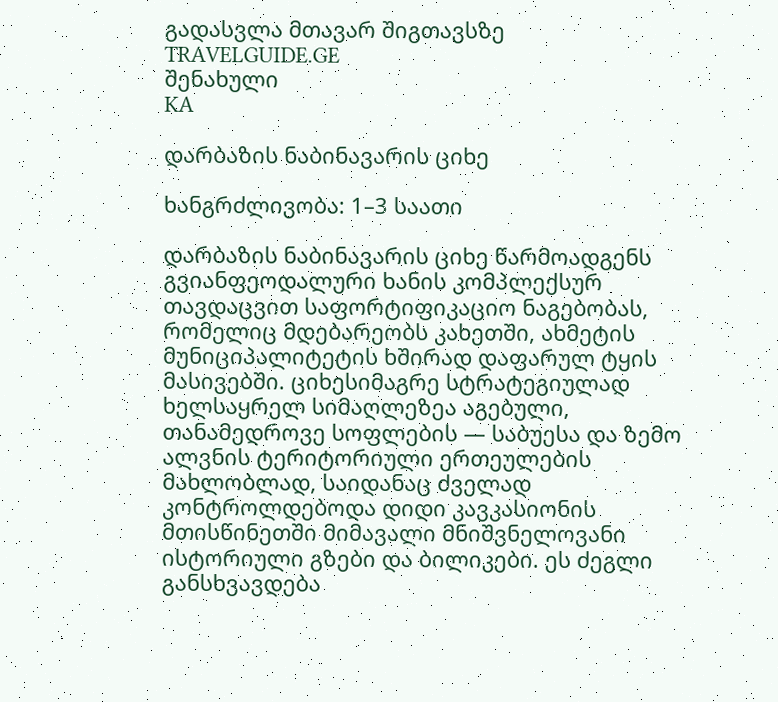გადასვლა მთავარ შიგთავსზე
TRAVELGUIDE.GE
შენახული
KA

დარბაზის ნაბინავარის ციხე

ხანგრძლივობა: 1–3 საათი

დარბაზის ნაბინავარის ციხე წარმოადგენს გვიანფეოდალური ხანის კომპლექსურ თავდაცვით საფორტიფიკაციო ნაგებობას, რომელიც მდებარეობს კახეთში, ახმეტის მუნიციპალიტეტის ხშირად დაფარულ ტყის მასივებში. ციხესიმაგრე სტრატეგიულად ხელსაყრელ სიმაღლეზეა აგებული, თანამედროვე სოფლების — საბუესა და ზემო ალვნის ტერიტორიული ერთეულების მახლობლად, საიდანაც ძველად კონტროლდებოდა დიდი კავკასიონის მთისწინეთში მიმავალი მნიშვნელოვანი ისტორიული გზები და ბილიკები. ეს ძეგლი განსხვავდება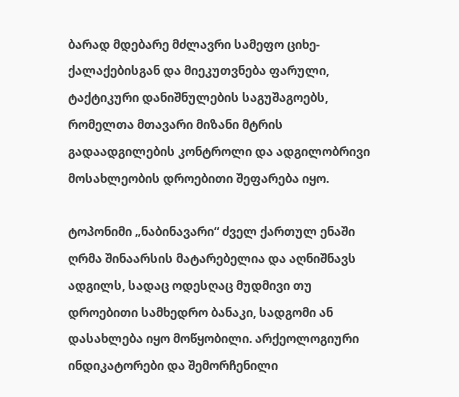ბარად მდებარე მძლავრი სამეფო ციხე-ქალაქებისგან და მიეკუთვნება ფარული, ტაქტიკური დანიშნულების საგუშაგოებს, რომელთა მთავარი მიზანი მტრის გადაადგილების კონტროლი და ადგილობრივი მოსახლეობის დროებითი შეფარება იყო.

ტოპონიმი „ნაბინავარი“ ძველ ქართულ ენაში ღრმა შინაარსის მატარებელია და აღნიშნავს ადგილს, სადაც ოდესღაც მუდმივი თუ დროებითი სამხედრო ბანაკი, სადგომი ან დასახლება იყო მოწყობილი. არქეოლოგიური ინდიკატორები და შემორჩენილი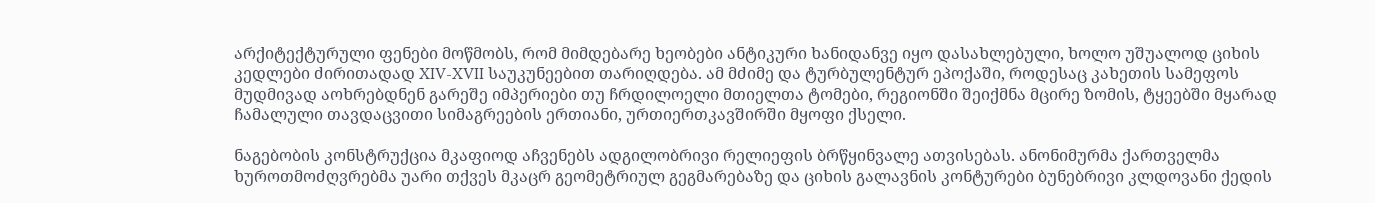არქიტექტურული ფენები მოწმობს, რომ მიმდებარე ხეობები ანტიკური ხანიდანვე იყო დასახლებული, ხოლო უშუალოდ ციხის კედლები ძირითადად XIV-XVII საუკუნეებით თარიღდება. ამ მძიმე და ტურბულენტურ ეპოქაში, როდესაც კახეთის სამეფოს მუდმივად აოხრებდნენ გარეშე იმპერიები თუ ჩრდილოელი მთიელთა ტომები, რეგიონში შეიქმნა მცირე ზომის, ტყეებში მყარად ჩამალული თავდაცვითი სიმაგრეების ერთიანი, ურთიერთკავშირში მყოფი ქსელი.

ნაგებობის კონსტრუქცია მკაფიოდ აჩვენებს ადგილობრივი რელიეფის ბრწყინვალე ათვისებას. ანონიმურმა ქართველმა ხუროთმოძღვრებმა უარი თქვეს მკაცრ გეომეტრიულ გეგმარებაზე და ციხის გალავნის კონტურები ბუნებრივი კლდოვანი ქედის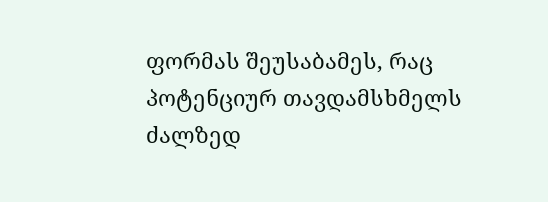ფორმას შეუსაბამეს, რაც პოტენციურ თავდამსხმელს ძალზედ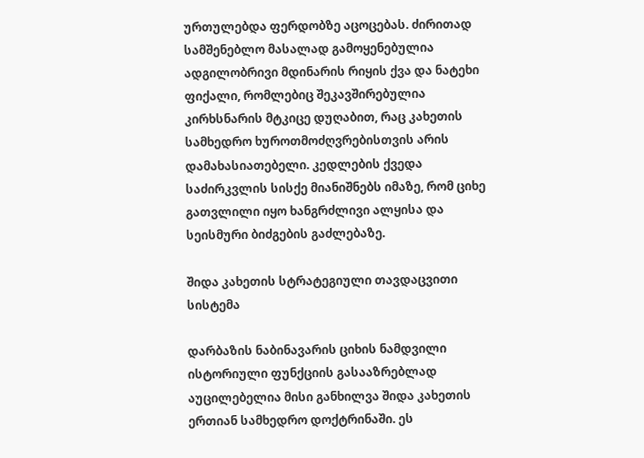ურთულებდა ფერდობზე აცოცებას. ძირითად სამშენებლო მასალად გამოყენებულია ადგილობრივი მდინარის რიყის ქვა და ნატეხი ფიქალი, რომლებიც შეკავშირებულია კირხსნარის მტკიცე დუღაბით, რაც კახეთის სამხედრო ხუროთმოძღვრებისთვის არის დამახასიათებელი. კედლების ქვედა საძირკვლის სისქე მიანიშნებს იმაზე, რომ ციხე გათვლილი იყო ხანგრძლივი ალყისა და სეისმური ბიძგების გაძლებაზე.

შიდა კახეთის სტრატეგიული თავდაცვითი სისტემა

დარბაზის ნაბინავარის ციხის ნამდვილი ისტორიული ფუნქციის გასააზრებლად აუცილებელია მისი განხილვა შიდა კახეთის ერთიან სამხედრო დოქტრინაში. ეს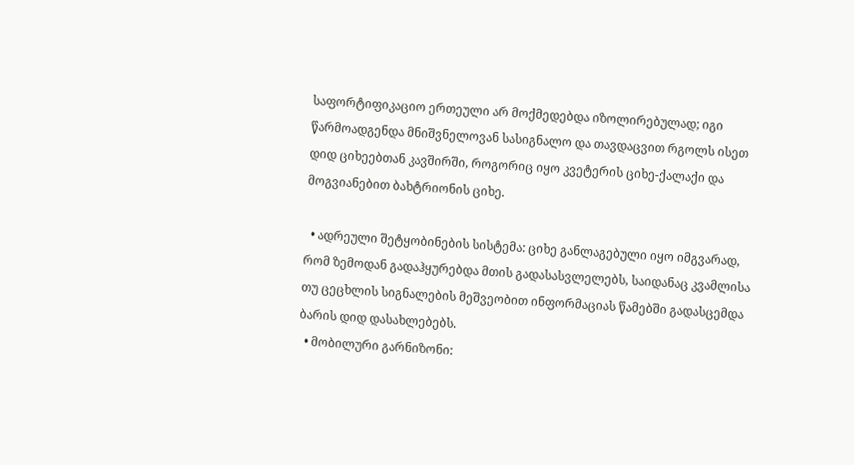საფორტიფიკაციო ერთეული არ მოქმედებდა იზოლირებულად; იგი წარმოადგენდა მნიშვნელოვან სასიგნალო და თავდაცვით რგოლს ისეთ დიდ ციხეებთან კავშირში, როგორიც იყო კვეტერის ციხე-ქალაქი და მოგვიანებით ბახტრიონის ციხე.

  • ადრეული შეტყობინების სისტემა: ციხე განლაგებული იყო იმგვარად, რომ ზემოდან გადაჰყურებდა მთის გადასასვლელებს, საიდანაც კვამლისა თუ ცეცხლის სიგნალების მეშვეობით ინფორმაციას წამებში გადასცემდა ბარის დიდ დასახლებებს.
  • მობილური გარნიზონი: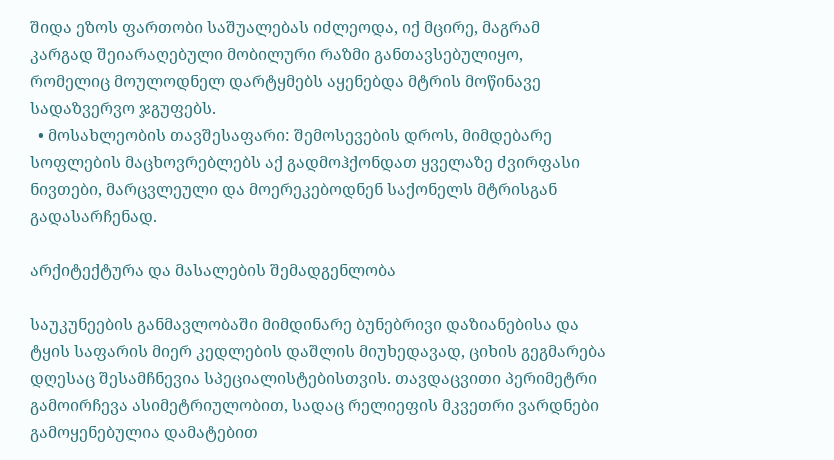შიდა ეზოს ფართობი საშუალებას იძლეოდა, იქ მცირე, მაგრამ კარგად შეიარაღებული მობილური რაზმი განთავსებულიყო, რომელიც მოულოდნელ დარტყმებს აყენებდა მტრის მოწინავე სადაზვერვო ჯგუფებს.
  • მოსახლეობის თავშესაფარი: შემოსევების დროს, მიმდებარე სოფლების მაცხოვრებლებს აქ გადმოჰქონდათ ყველაზე ძვირფასი ნივთები, მარცვლეული და მოერეკებოდნენ საქონელს მტრისგან გადასარჩენად.

არქიტექტურა და მასალების შემადგენლობა

საუკუნეების განმავლობაში მიმდინარე ბუნებრივი დაზიანებისა და ტყის საფარის მიერ კედლების დაშლის მიუხედავად, ციხის გეგმარება დღესაც შესამჩნევია სპეციალისტებისთვის. თავდაცვითი პერიმეტრი გამოირჩევა ასიმეტრიულობით, სადაც რელიეფის მკვეთრი ვარდნები გამოყენებულია დამატებით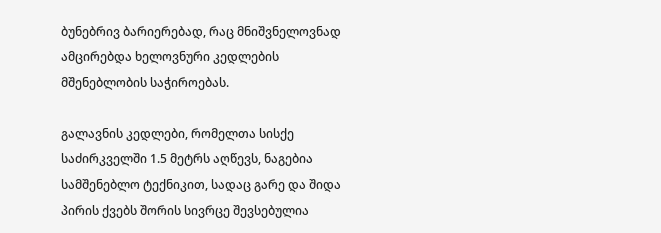ბუნებრივ ბარიერებად, რაც მნიშვნელოვნად ამცირებდა ხელოვნური კედლების მშენებლობის საჭიროებას.

გალავნის კედლები, რომელთა სისქე საძირკველში 1.5 მეტრს აღწევს, ნაგებია სამშენებლო ტექნიკით, სადაც გარე და შიდა პირის ქვებს შორის სივრცე შევსებულია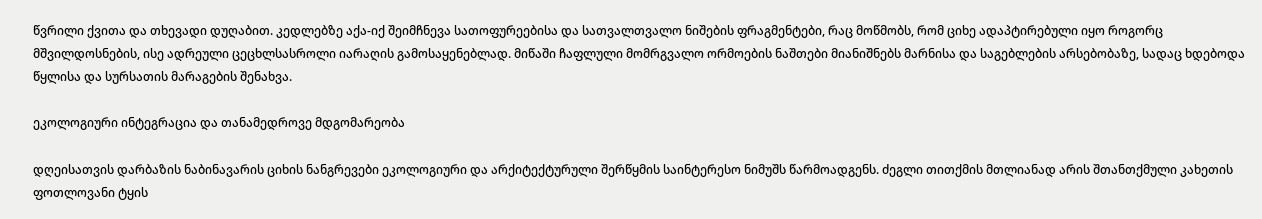წვრილი ქვითა და თხევადი დუღაბით. კედლებზე აქა-იქ შეიმჩნევა სათოფურეებისა და სათვალთვალო ნიშების ფრაგმენტები, რაც მოწმობს, რომ ციხე ადაპტირებული იყო როგორც მშვილდოსნების, ისე ადრეული ცეცხლსასროლი იარაღის გამოსაყენებლად. მიწაში ჩაფლული მომრგვალო ორმოების ნაშთები მიანიშნებს მარნისა და საგებლების არსებობაზე, სადაც ხდებოდა წყლისა და სურსათის მარაგების შენახვა.

ეკოლოგიური ინტეგრაცია და თანამედროვე მდგომარეობა

დღეისათვის დარბაზის ნაბინავარის ციხის ნანგრევები ეკოლოგიური და არქიტექტურული შერწყმის საინტერესო ნიმუშს წარმოადგენს. ძეგლი თითქმის მთლიანად არის შთანთქმული კახეთის ფოთლოვანი ტყის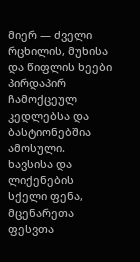მიერ — ძველი რცხილის, მუხისა და წიფლის ხეები პირდაპირ ჩამოქცეულ კედლებსა და ბასტიონებშია ამოსული. ხავსისა და ლიქენების სქელი ფენა, მცენარეთა ფესვთა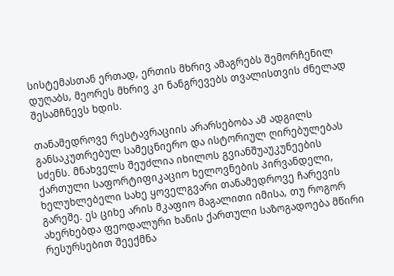სისტემასთან ერთად, ერთის მხრივ ამაგრებს შემორჩენილ დუღაბს, მეორეს მხრივ კი ნანგრევებს თვალისთვის ძნელად შესამჩნევს ხდის.

თანამედროვე რესტავრაციის არარსებობა ამ ადგილს განსაკუთრებულ სამეცნიერო და ისტორიულ ღირებულებას სძენს. მნახველს შეუძლია იხილოს გვიანშუაუკუნეების ქართული საფორტიფიკაციო ხელოვნების პირვანდელი, ხელუხლებელი სახე ყოველგვარი თანამედროვე ჩარევის გარეშე. ეს ციხე არის მკაფიო მაგალითი იმისა, თუ როგორ ახერხებდა ფეოდალური ხანის ქართული საზოგადოება მწირი რესურსებით შეექმნა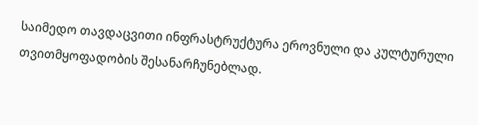საიმედო თავდაცვითი ინფრასტრუქტურა ეროვნული და კულტურული თვითმყოფადობის შესანარჩუნებლად.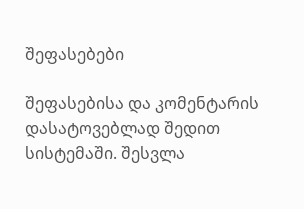შეფასებები

შეფასებისა და კომენტარის დასატოვებლად შედით სისტემაში. შესვლა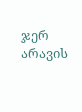ჯერ არავის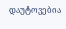დაუტოვებია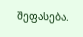შეფასება.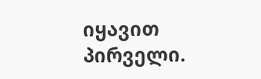იყავით პირველი.